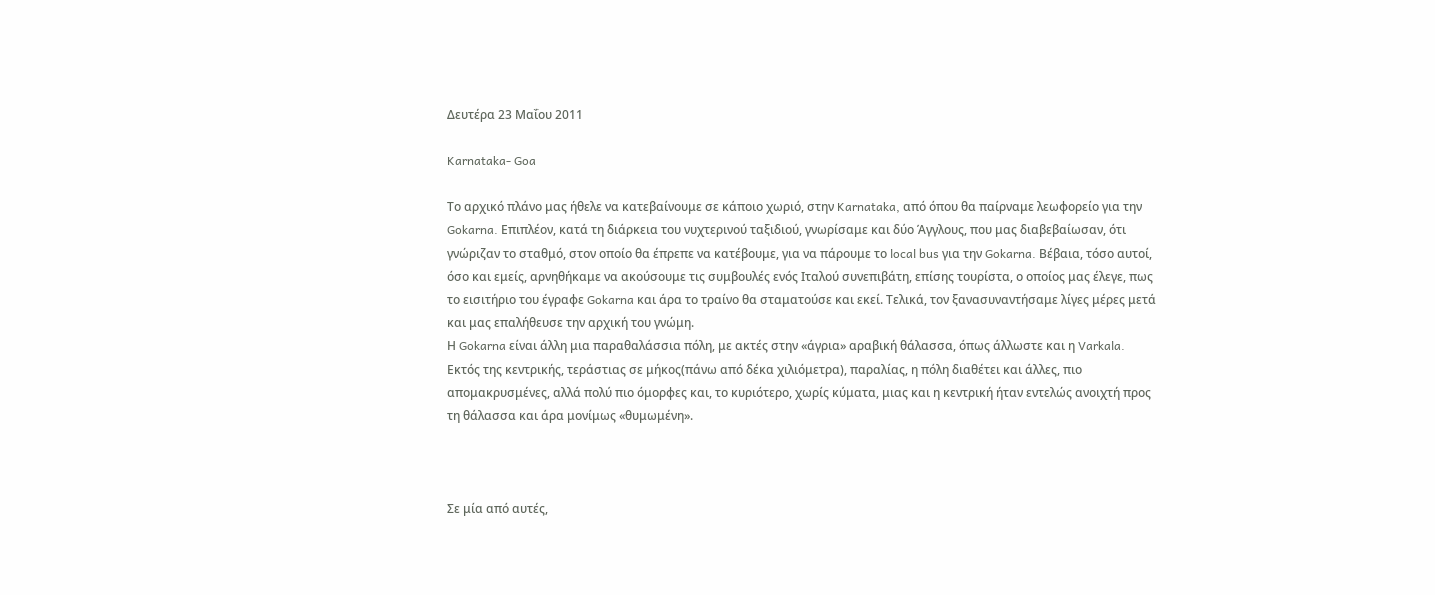Δευτέρα 23 Μαΐου 2011

Karnataka- Goa

Το αρχικό πλάνο μας ήθελε να κατεβαίνουμε σε κάποιο χωριό, στην Karnataka, από όπου θα παίρναμε λεωφορείο για την Gokarna. Επιπλέον, κατά τη διάρκεια του νυχτερινού ταξιδιού, γνωρίσαμε και δύο Άγγλους, που μας διαβεβαίωσαν, ότι γνώριζαν το σταθμό, στον οποίο θα έπρεπε να κατέβουμε, για να πάρουμε το local bus για την Gokarna. Βέβαια, τόσο αυτοί, όσο και εμείς, αρνηθήκαμε να ακούσουμε τις συμβουλές ενός Ιταλού συνεπιβάτη, επίσης τουρίστα, ο οποίος μας έλεγε, πως το εισιτήριο του έγραφε Gokarna και άρα το τραίνο θα σταματούσε και εκεί. Τελικά, τον ξανασυναντήσαμε λίγες μέρες μετά και μας επαλήθευσε την αρχική του γνώμη.
Η Gokarna είναι άλλη μια παραθαλάσσια πόλη, με ακτές στην «άγρια» αραβική θάλασσα, όπως άλλωστε και η Varkala. Εκτός της κεντρικής, τεράστιας σε μήκος(πάνω από δέκα χιλιόμετρα), παραλίας, η πόλη διαθέτει και άλλες, πιο απομακρυσμένες, αλλά πολύ πιο όμορφες και, το κυριότερο, χωρίς κύματα, μιας και η κεντρική ήταν εντελώς ανοιχτή προς τη θάλασσα και άρα μονίμως «θυμωμένη».



Σε μία από αυτές,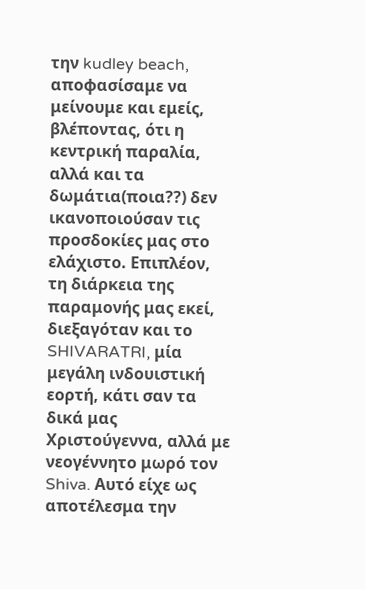την kudley beach, αποφασίσαμε να μείνουμε και εμείς, βλέποντας, ότι η κεντρική παραλία, αλλά και τα δωμάτια(ποια??) δεν ικανοποιούσαν τις προσδοκίες μας στο ελάχιστο. Επιπλέον, τη διάρκεια της παραμονής μας εκεί, διεξαγόταν και το SHIVARATRI, μία μεγάλη ινδουιστική εορτή, κάτι σαν τα δικά μας Χριστούγεννα, αλλά με νεογέννητο μωρό τον Shiva. Αυτό είχε ως αποτέλεσμα την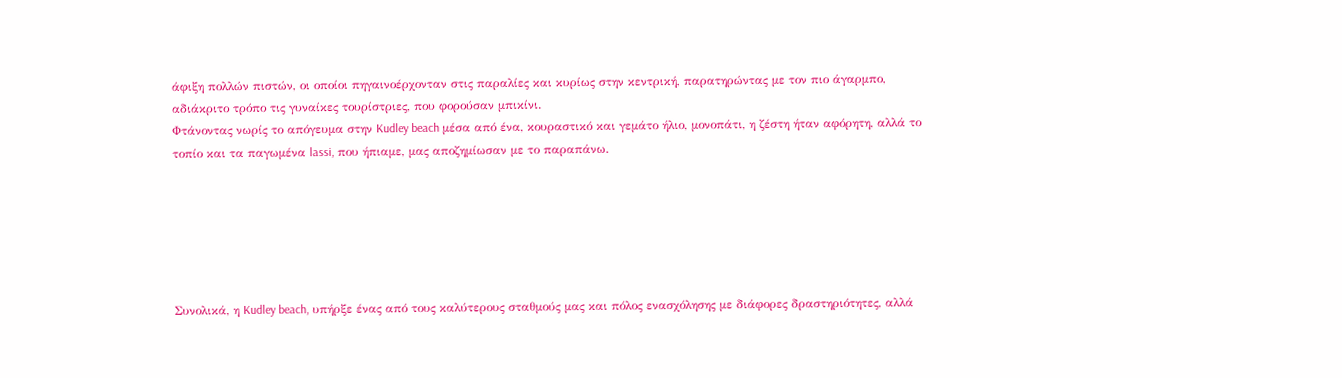άφιξη πολλών πιστών, οι οποίοι πηγαινοέρχονταν στις παραλίες και κυρίως στην κεντρική, παρατηρώντας με τον πιο άγαρμπο, αδιάκριτο τρόπο τις γυναίκες τουρίστριες, που φορούσαν μπικίνι.
Φτάνοντας νωρίς το απόγευμα στην Kudley beach μέσα από ένα, κουραστικό και γεμάτο ήλιο, μονοπάτι, η ζέστη ήταν αφόρητη, αλλά το τοπίο και τα παγωμένα lassi, που ήπιαμε, μας αποζημίωσαν με το παραπάνω.






Συνολικά, η Kudley beach, υπήρξε ένας από τους καλύτερους σταθμούς μας και πόλος ενασχόλησης με διάφορες δραστηριότητες, αλλά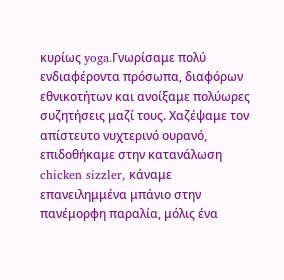κυρίως yoga.Γνωρίσαμε πολύ ενδιαφέροντα πρόσωπα, διαφόρων εθνικοτήτων και ανοίξαμε πολύωρες συζητήσεις μαζί τους. Χαζέψαμε τον απίστευτο νυχτερινό ουρανό, επιδοθήκαμε στην κατανάλωση chicken sizzler, κάναμε επανειλημμένα μπάνιο στην πανέμορφη παραλία, μόλις ένα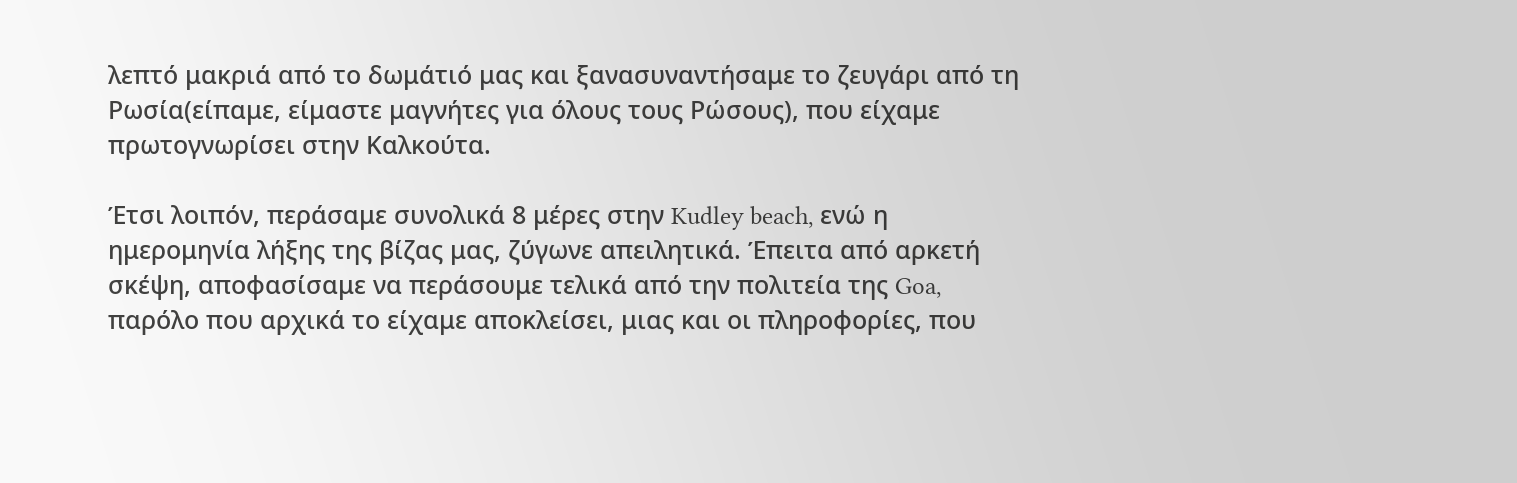λεπτό μακριά από το δωμάτιό μας και ξανασυναντήσαμε το ζευγάρι από τη Ρωσία(είπαμε, είμαστε μαγνήτες για όλους τους Ρώσους), που είχαμε πρωτογνωρίσει στην Καλκούτα.

Έτσι λοιπόν, περάσαμε συνολικά 8 μέρες στην Kudley beach, ενώ η ημερομηνία λήξης της βίζας μας, ζύγωνε απειλητικά. Έπειτα από αρκετή σκέψη, αποφασίσαμε να περάσουμε τελικά από την πολιτεία της Goa, παρόλο που αρχικά το είχαμε αποκλείσει, μιας και οι πληροφορίες, που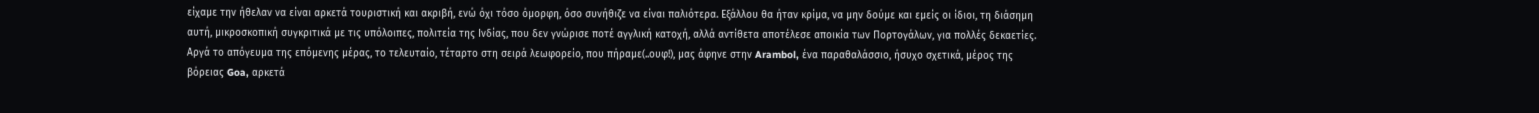είχαμε την ήθελαν να είναι αρκετά τουριστική και ακριβή, ενώ όχι τόσο όμορφη, όσο συνήθιζε να είναι παλιότερα. Εξάλλου θα ήταν κρίμα, να μην δούμε και εμείς οι ίδιοι, τη διάσημη αυτή, μικροσκοπική συγκριτικά με τις υπόλοιπες, πολιτεία της Ινδίας, που δεν γνώρισε ποτέ αγγλική κατοχή, αλλά αντίθετα αποτέλεσε αποικία των Πορτογάλων, για πολλές δεκαετίες.
Αργά το απόγευμα της επόμενης μέρας, το τελευταίο, τέταρτο στη σειρά λεωφορείο, που πήραμε(..ουφ!), μας άφηνε στην Arambol, ένα παραθαλάσσιο, ήσυχο σχετικά, μέρος της βόρειας Goa, αρκετά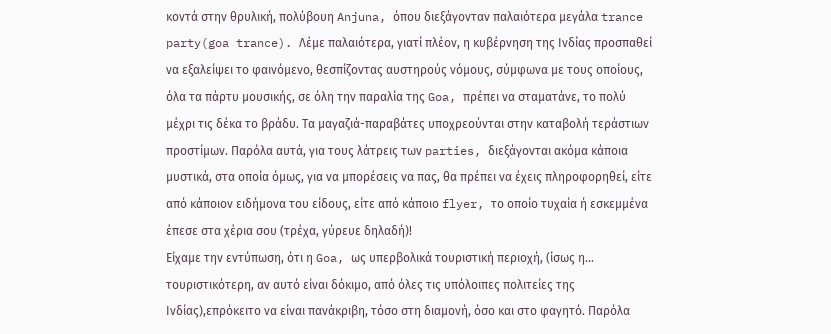κοντά στην θρυλική, πολύβουη Anjuna, όπου διεξάγονταν παλαιότερα μεγάλα trance party(goa trance). Λέμε παλαιότερα, γιατί πλέον, η κυβέρνηση της Ινδίας προσπαθεί να εξαλείψει το φαινόμενο, θεσπίζοντας αυστηρούς νόμους, σύμφωνα με τους οποίους, όλα τα πάρτυ μουσικής, σε όλη την παραλία της Goa, πρέπει να σταματάνε, το πολύ μέχρι τις δέκα το βράδυ. Τα μαγαζιά-παραβάτες υποχρεούνται στην καταβολή τεράστιων προστίμων. Παρόλα αυτά, για τους λάτρεις των parties, διεξάγονται ακόμα κάποια μυστικά, στα οποία όμως, για να μπορέσεις να πας, θα πρέπει να έχεις πληροφορηθεί, είτε από κάποιον ειδήμονα του είδους, είτε από κάποιο flyer, το οποίο τυχαία ή εσκεμμένα έπεσε στα χέρια σου (τρέχα, γύρευε δηλαδή)!
Είχαμε την εντύπωση, ότι η Goa, ως υπερβολικά τουριστική περιοχή, (ίσως η… τουριστικότερη, αν αυτό είναι δόκιμο, από όλες τις υπόλοιπες πολιτείες της Ινδίας),επρόκειτο να είναι πανάκριβη, τόσο στη διαμονή, όσο και στο φαγητό. Παρόλα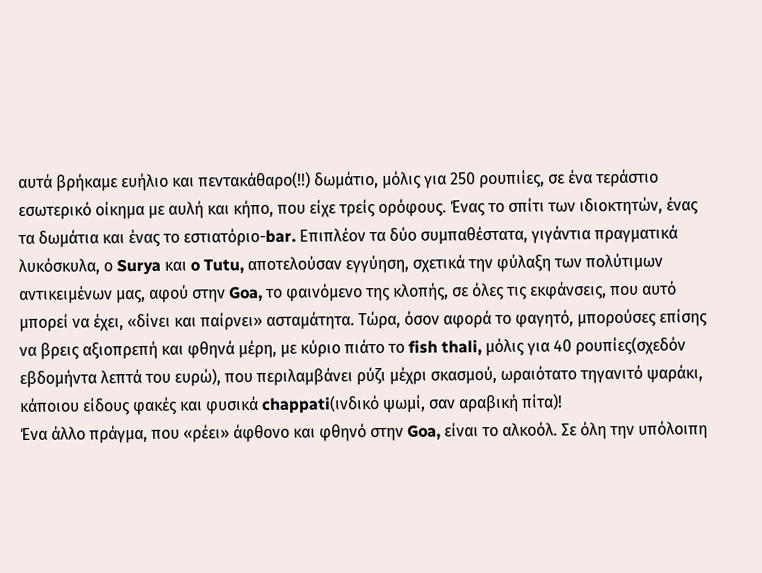αυτά βρήκαμε ευήλιο και πεντακάθαρο(!!) δωμάτιο, μόλις για 250 ρουπιίες, σε ένα τεράστιο εσωτερικό οίκημα με αυλή και κήπο, που είχε τρείς ορόφους. Ένας το σπίτι των ιδιοκτητών, ένας τα δωμάτια και ένας το εστιατόριο-bar. Επιπλέον τα δύο συμπαθέστατα, γιγάντια πραγματικά λυκόσκυλα, ο Surya και o Tutu, αποτελούσαν εγγύηση, σχετικά την φύλαξη των πολύτιμων αντικειμένων μας, αφού στην Goa, το φαινόμενο της κλοπής, σε όλες τις εκφάνσεις, που αυτό μπορεί να έχει, «δίνει και παίρνει» ασταμάτητα. Τώρα, όσον αφορά το φαγητό, μπορούσες επίσης να βρεις αξιοπρεπή και φθηνά μέρη, με κύριο πιάτο το fish thali, μόλις για 40 ρουπίες(σχεδόν εβδομήντα λεπτά του ευρώ), που περιλαμβάνει ρύζι μέχρι σκασμού, ωραιότατο τηγανιτό ψαράκι, κάποιου είδους φακές και φυσικά chappati(ινδικό ψωμί, σαν αραβική πίτα)!
Ένα άλλο πράγμα, που «ρέει» άφθονο και φθηνό στην Goa, είναι το αλκοόλ. Σε όλη την υπόλοιπη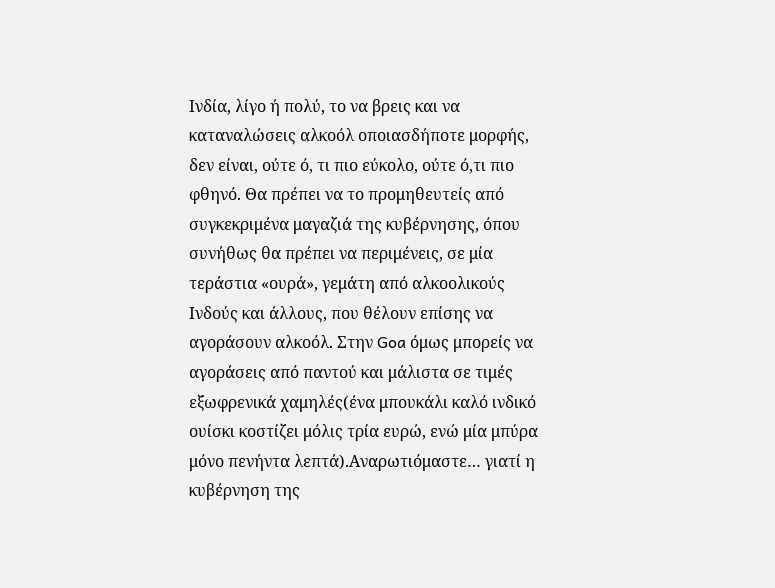Ινδία, λίγο ή πολύ, το να βρεις και να καταναλώσεις αλκοόλ οποιασδήποτε μορφής, δεν είναι, ούτε ό, τι πιο εύκολο, ούτε ό,τι πιο φθηνό. Θα πρέπει να το προμηθευτείς από συγκεκριμένα μαγαζιά της κυβέρνησης, όπου συνήθως θα πρέπει να περιμένεις, σε μία τεράστια «ουρά», γεμάτη από αλκοολικούς Ινδούς και άλλους, που θέλουν επίσης να αγοράσουν αλκοόλ. Στην Goa όμως μπορείς να αγοράσεις από παντού και μάλιστα σε τιμές εξωφρενικά χαμηλές(ένα μπουκάλι καλό ινδικό ουίσκι κοστίζει μόλις τρία ευρώ, ενώ μία μπύρα μόνο πενήντα λεπτά).Αναρωτιόμαστε… γιατί η κυβέρνηση της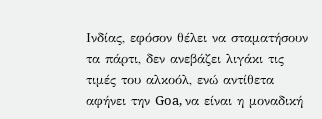Ινδίας, εφόσον θέλει να σταματήσουν τα πάρτι, δεν ανεβάζει λιγάκι τις τιμές του αλκοόλ, ενώ αντίθετα αφήνει την Goa, να είναι η μοναδική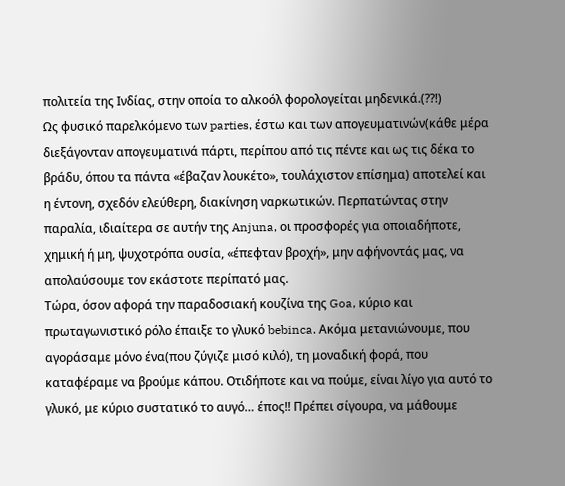πολιτεία της Ινδίας, στην οποία το αλκοόλ φορολογείται μηδενικά.(??!)
Ως φυσικό παρελκόμενο των parties, έστω και των απογευματινών(κάθε μέρα διεξάγονταν απογευματινά πάρτι, περίπου από τις πέντε και ως τις δέκα το βράδυ, όπου τα πάντα «έβαζαν λουκέτο», τουλάχιστον επίσημα) αποτελεί και η έντονη, σχεδόν ελεύθερη, διακίνηση ναρκωτικών. Περπατώντας στην παραλία, ιδιαίτερα σε αυτήν της Anjuna, οι προσφορές για οποιαδήποτε, χημική ή μη, ψυχοτρόπα ουσία, «έπεφταν βροχή», μην αφήνοντάς μας, να απολαύσουμε τον εκάστοτε περίπατό μας.
Τώρα, όσον αφορά την παραδοσιακή κουζίνα της Goa, κύριο και πρωταγωνιστικό ρόλο έπαιξε το γλυκό bebinca. Ακόμα μετανιώνουμε, που αγοράσαμε μόνο ένα(που ζύγιζε μισό κιλό), τη μοναδική φορά, που καταφέραμε να βρούμε κάπου. Οτιδήποτε και να πούμε, είναι λίγο για αυτό το γλυκό, με κύριο συστατικό το αυγό… έπος!! Πρέπει σίγουρα, να μάθουμε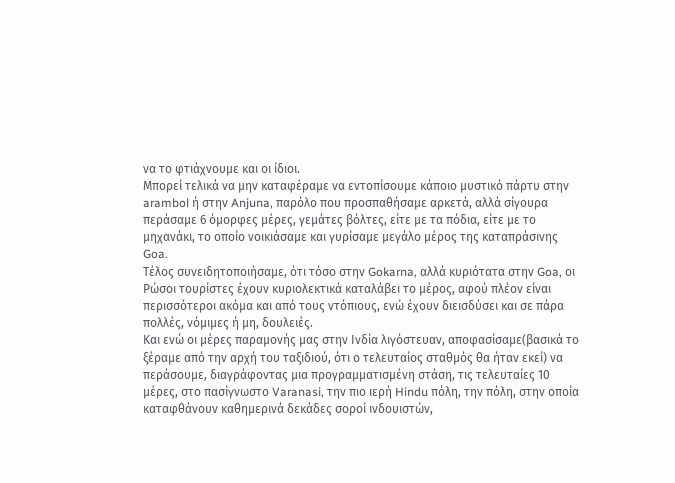να το φτιάχνουμε και οι ίδιοι.
Μπορεί τελικά να μην καταφέραμε να εντοπίσουμε κάποιο μυστικό πάρτυ στην arambol ή στην Anjuna, παρόλο που προσπαθήσαμε αρκετά, αλλά σίγουρα περάσαμε 6 όμορφες μέρες, γεμάτες βόλτες, είτε με τα πόδια, είτε με το μηχανάκι, το οποίο νοικιάσαμε και γυρίσαμε μεγάλο μέρος της καταπράσινης Goa.
Τέλος συνειδητοποιήσαμε, ότι τόσο στην Gokarna, αλλά κυριότατα στην Goa, οι Ρώσοι τουρίστες έχουν κυριολεκτικά καταλάβει το μέρος, αφού πλέον είναι περισσότεροι ακόμα και από τους ντόπιους, ενώ έχουν διεισδύσει και σε πάρα πολλές, νόμιμες ή μη, δουλειές.
Και ενώ οι μέρες παραμονής μας στην Ινδία λιγόστευαν, αποφασίσαμε(βασικά το ξέραμε από την αρχή του ταξιδιού, ότι ο τελευταίος σταθμός θα ήταν εκεί) να περάσουμε, διαγράφοντας μια προγραμματισμένη στάση, τις τελευταίες 10 μέρες, στο πασίγνωστο Varanasi, την πιο ιερή Hindu πόλη, την πόλη, στην οποία καταφθάνουν καθημερινά δεκάδες σοροί ινδουιστών,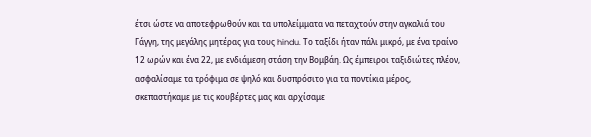έτσι ώστε να αποτεφρωθούν και τα υπολείμματα να πεταχτούν στην αγκαλιά του Γάγγη, της μεγάλης μητέρας για τους hindu. Το ταξίδι ήταν πάλι μικρό, με ένα τραίνο 12 ωρών και ένα 22, με ενδιάμεση στάση την Βομβάη. Ως έμπειροι ταξιδιώτες πλέον, ασφαλίσαμε τα τρόφιμα σε ψηλό και δυσπρόσιτο για τα ποντίκια μέρος, σκεπαστήκαμε με τις κουβέρτες μας και αρχίσαμε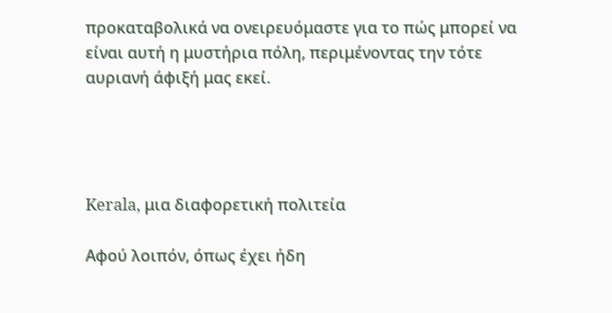προκαταβολικά να ονειρευόμαστε για το πώς μπορεί να είναι αυτή η μυστήρια πόλη, περιμένοντας την τότε αυριανή άφιξή μας εκεί.




Kerala, μια διαφορετική πολιτεία

Αφού λοιπόν, όπως έχει ήδη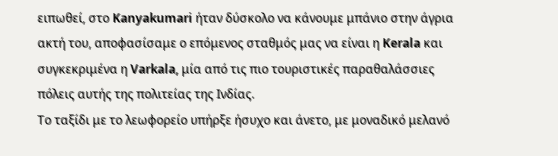ειπωθεί, στο Kanyakumari ήταν δύσκολο να κάνουμε μπάνιο στην άγρια ακτή του, αποφασίσαμε ο επόμενος σταθμός μας να είναι η Kerala και συγκεκριμένα η Varkala, μία από τις πιο τουριστικές παραθαλάσσιες πόλεις αυτής της πολιτείας της Ινδίας.
Το ταξίδι με το λεωφορείο υπήρξε ήσυχο και άνετο, με μοναδικό μελανό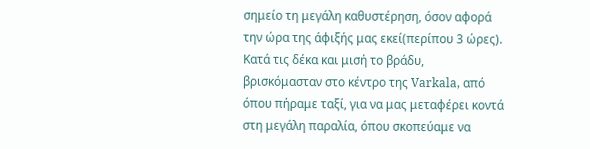σημείο τη μεγάλη καθυστέρηση, όσον αφορά την ώρα της άφιξής μας εκεί(περίπου 3 ώρες).
Κατά τις δέκα και μισή το βράδυ, βρισκόμασταν στο κέντρο της Varkala, από όπου πήραμε ταξί, για να μας μεταφέρει κοντά στη μεγάλη παραλία, όπου σκοπεύαμε να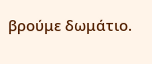βρούμε δωμάτιο.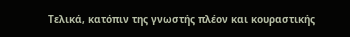Τελικά, κατόπιν της γνωστής πλέον και κουραστικής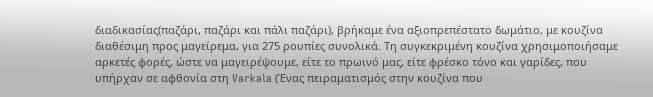διαδικασίας(παζάρι, παζάρι και πάλι παζάρι), βρήκαμε ένα αξιοπρεπέστατο δωμάτιο, με κουζίνα διαθέσιμη προς μαγείρεμα, για 275 ρουπίες συνολικά. Τη συγκεκριμένη κουζίνα χρησιμοποιήσαμε αρκετές φορές, ώστε να μαγειρέψουμε, είτε το πρωινό μας, είτε φρέσκο τόνο και γαρίδες, που υπήρχαν σε αφθονία στη Varkala (Ένας πειραματισμός στην κουζίνα που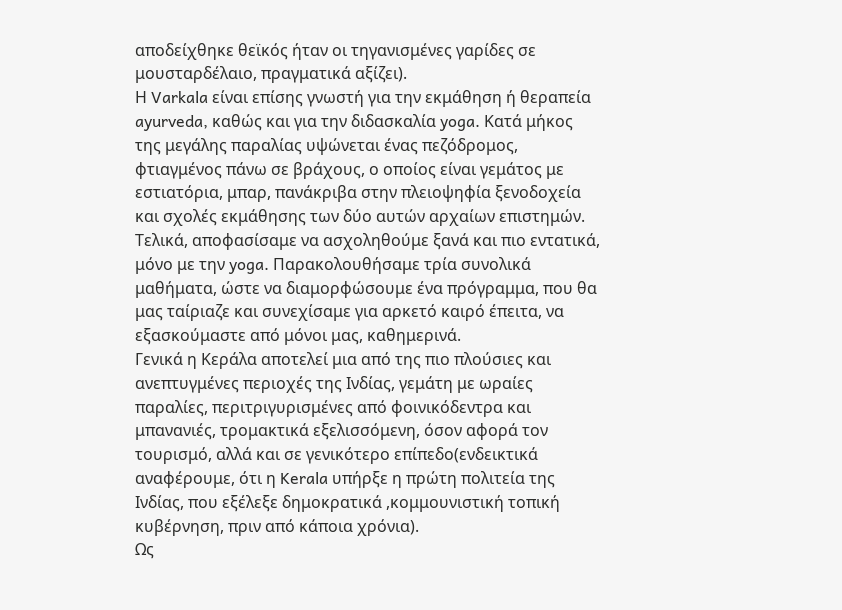αποδείχθηκε θεϊκός ήταν οι τηγανισμένες γαρίδες σε μουσταρδέλαιο, πραγματικά αξίζει).
Η Varkala είναι επίσης γνωστή για την εκμάθηση ή θεραπεία ayurveda, καθώς και για την διδασκαλία yoga. Κατά μήκος της μεγάλης παραλίας υψώνεται ένας πεζόδρομος, φτιαγμένος πάνω σε βράχους, ο οποίος είναι γεμάτος με εστιατόρια, μπαρ, πανάκριβα στην πλειοψηφία ξενοδοχεία και σχολές εκμάθησης των δύο αυτών αρχαίων επιστημών. Τελικά, αποφασίσαμε να ασχοληθούμε ξανά και πιο εντατικά, μόνο με την yoga. Παρακολουθήσαμε τρία συνολικά μαθήματα, ώστε να διαμορφώσουμε ένα πρόγραμμα, που θα μας ταίριαζε και συνεχίσαμε για αρκετό καιρό έπειτα, να εξασκούμαστε από μόνοι μας, καθημερινά.
Γενικά η Κεράλα αποτελεί μια από της πιο πλούσιες και ανεπτυγμένες περιοχές της Ινδίας, γεμάτη με ωραίες παραλίες, περιτριγυρισμένες από φοινικόδεντρα και μπανανιές, τρομακτικά εξελισσόμενη, όσον αφορά τον τουρισμό, αλλά και σε γενικότερο επίπεδο(ενδεικτικά αναφέρουμε, ότι η Kerala υπήρξε η πρώτη πολιτεία της Ινδίας, που εξέλεξε δημοκρατικά ,κομμουνιστική τοπική κυβέρνηση, πριν από κάποια χρόνια).
Ως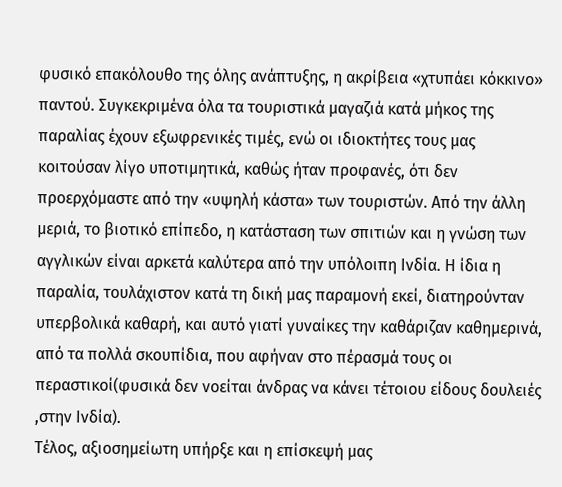φυσικό επακόλουθο της όλης ανάπτυξης, η ακρίβεια «χτυπάει κόκκινο» παντού. Συγκεκριμένα όλα τα τουριστικά μαγαζιά κατά μήκος της παραλίας έχουν εξωφρενικές τιμές, ενώ οι ιδιοκτήτες τους μας κοιτούσαν λίγο υποτιμητικά, καθώς ήταν προφανές, ότι δεν προερχόμαστε από την «υψηλή κάστα» των τουριστών. Από την άλλη μεριά, το βιοτικό επίπεδο, η κατάσταση των σπιτιών και η γνώση των αγγλικών είναι αρκετά καλύτερα από την υπόλοιπη Ινδία. Η ίδια η παραλία, τουλάχιστον κατά τη δική μας παραμονή εκεί, διατηρούνταν υπερβολικά καθαρή, και αυτό γιατί γυναίκες την καθάριζαν καθημερινά, από τα πολλά σκουπίδια, που αφήναν στο πέρασμά τους οι περαστικοί(φυσικά δεν νοείται άνδρας να κάνει τέτοιου είδους δουλειές ,στην Ινδία).
Τέλος, αξιοσημείωτη υπήρξε και η επίσκεψή μας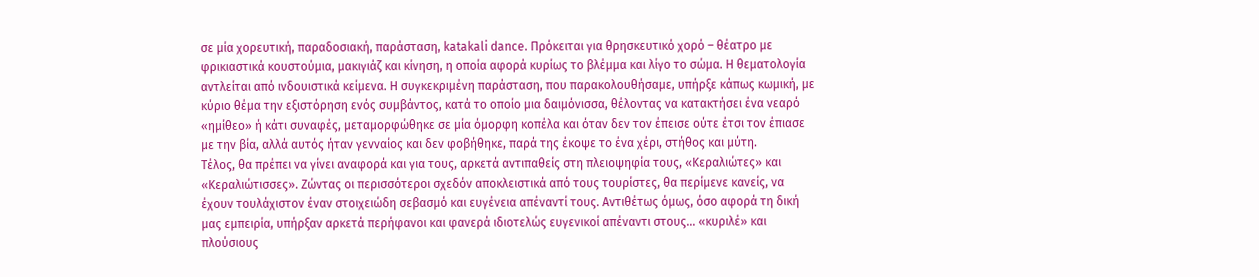σε μία χορευτική, παραδοσιακή, παράσταση, katakali dance. Πρόκειται για θρησκευτικό χορό – θέατρο με φρικιαστικά κουστούμια, μακιγιάζ και κίνηση, η οποία αφορά κυρίως το βλέμμα και λίγο το σώμα. Η θεματολογία αντλείται από ινδουιστικά κείμενα. Η συγκεκριμένη παράσταση, που παρακολουθήσαμε, υπήρξε κάπως κωμική, με κύριο θέμα την εξιστόρηση ενός συμβάντος, κατά το οποίο μια δαιμόνισσα, θέλοντας να κατακτήσει ένα νεαρό «ημίθεο» ή κάτι συναφές, μεταμορφώθηκε σε μία όμορφη κοπέλα και όταν δεν τον έπεισε ούτε έτσι τον έπιασε με την βία, αλλά αυτός ήταν γενναίος και δεν φοβήθηκε, παρά της έκοψε το ένα χέρι, στήθος και μύτη.
Τέλος, θα πρέπει να γίνει αναφορά και για τους, αρκετά αντιπαθείς στη πλειοψηφία τους, «Κεραλιώτες» και «Κεραλιώτισσες». Ζώντας οι περισσότεροι σχεδόν αποκλειστικά από τους τουρίστες, θα περίμενε κανείς, να έχουν τουλάχιστον έναν στοιχειώδη σεβασμό και ευγένεια απέναντί τους. Αντιθέτως όμως, όσο αφορά τη δική μας εμπειρία, υπήρξαν αρκετά περήφανοι και φανερά ιδιοτελώς ευγενικοί απέναντι στους… «κυριλέ» και πλούσιους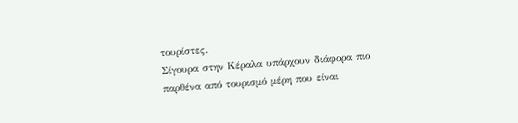τουρίστες.
Σίγουρα στην Κέραλα υπάρχουν διάφορα πιο παρθένα από τουρισμό μέρη που είναι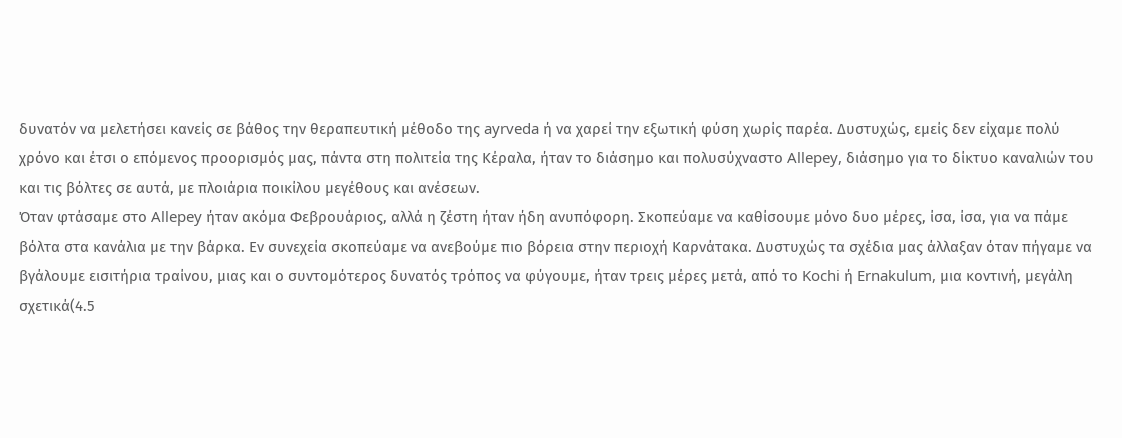δυνατόν να μελετήσει κανείς σε βάθος την θεραπευτική μέθοδο της ayrveda ή να χαρεί την εξωτική φύση χωρίς παρέα. Δυστυχώς, εμείς δεν είχαμε πολύ χρόνο και έτσι ο επόμενος προορισμός μας, πάντα στη πολιτεία της Κέραλα, ήταν το διάσημο και πολυσύχναστο Allepey, διάσημο για το δίκτυο καναλιών του και τις βόλτες σε αυτά, με πλοιάρια ποικίλου μεγέθους και ανέσεων.
Όταν φτάσαμε στο Allepey ήταν ακόμα Φεβρουάριος, αλλά η ζέστη ήταν ήδη ανυπόφορη. Σκοπεύαμε να καθίσουμε μόνο δυο μέρες, ίσα, ίσα, για να πάμε βόλτα στα κανάλια με την βάρκα. Εν συνεχεία σκοπεύαμε να ανεβούμε πιο βόρεια στην περιοχή Καρνάτακα. Δυστυχώς τα σχέδια μας άλλαξαν όταν πήγαμε να βγάλουμε εισιτήρια τραίνου, μιας και ο συντομότερος δυνατός τρόπος να φύγουμε, ήταν τρεις μέρες μετά, από το Kochi ή Ernakulum, μια κοντινή, μεγάλη σχετικά(4.5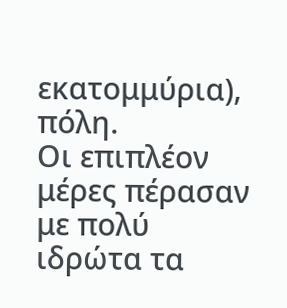εκατομμύρια), πόλη.
Οι επιπλέον μέρες πέρασαν με πολύ ιδρώτα τα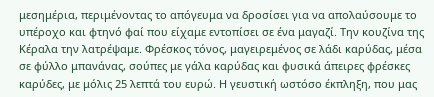μεσημέρια, περιμένοντας το απόγευμα να δροσίσει για να απολαύσουμε το υπέροχο και φτηνό φαί που είχαμε εντοπίσει σε ένα μαγαζί. Την κουζίνα της Κέραλα την λατρέψαμε. Φρέσκος τόνος, μαγειρεμένος σε λάδι καρύδας, μέσα σε φύλλο μπανάνας, σούπες με γάλα καρύδας και φυσικά άπειρες φρέσκες καρύδες, με μόλις 25 λεπτά του ευρώ. Η γευστική ωστόσο έκπληξη, που μας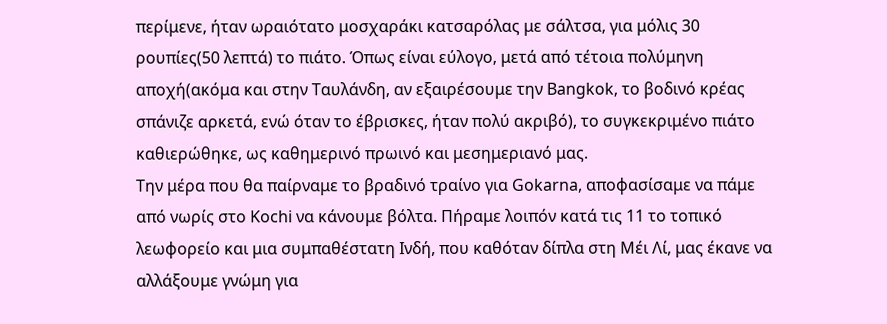περίμενε, ήταν ωραιότατο μοσχαράκι κατσαρόλας με σάλτσα, για μόλις 30 ρουπίες(50 λεπτά) το πιάτο. Όπως είναι εύλογο, μετά από τέτοια πολύμηνη αποχή(ακόμα και στην Ταυλάνδη, αν εξαιρέσουμε την Bangkok, το βοδινό κρέας σπάνιζε αρκετά, ενώ όταν το έβρισκες, ήταν πολύ ακριβό), το συγκεκριμένο πιάτο καθιερώθηκε, ως καθημερινό πρωινό και μεσημεριανό μας.
Την μέρα που θα παίρναμε το βραδινό τραίνο για Gokarna, αποφασίσαμε να πάμε από νωρίς στο Kochi να κάνουμε βόλτα. Πήραμε λοιπόν κατά τις 11 το τοπικό λεωφορείο και μια συμπαθέστατη Ινδή, που καθόταν δίπλα στη Μέι Λί, μας έκανε να αλλάξουμε γνώμη για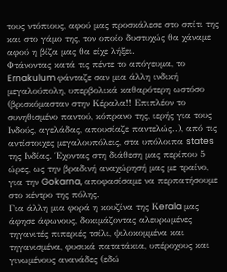τους ντόπιους, αφού μας προσκάλεσε στο σπίτι της και στο γάμο της, τον οποίο δυστυχώς θα χάναμε αφού η βίζα μας θα είχε λήξει.
Φτάνοντας κατά τις πέντε το απόγευμα, το Ernakulum φάνταζε σαν μια άλλη ινδική μεγαλούπολη, υπερβολικά καθαρότερη ωστόσο (βρισκόμασταν στην Κέραλα!! Επιπλέον το συνηθισμένο παντού, κόπρανο της, ιερής για τους Ινδούς, αγελάδας, απουσίαζε παντελώς..), από τις αντίστοιχες μεγαλουπόλεις, στα υπόλοιπα states της Ινδίας. Έχοντας στη διάθεση μας περίπου 5 ώρες, ως την βραδινή αναχώρησή μας με τραίνο, για την Gokarna, αποφασίσαμε να περπατήσουμε στο κέντρο της πόλης.
Για άλλη μια φορά η κουζίνα της Κerala μας άφησε άφωνους, δοκιμάζοντας αλευρωμένες τηγανιτές πιπεριές τσίλι, ψιλοκομμένα και τηγανισμένα, φυσικά πατατάκια, υπέροχους και γινωμένους ανανάδες (εδώ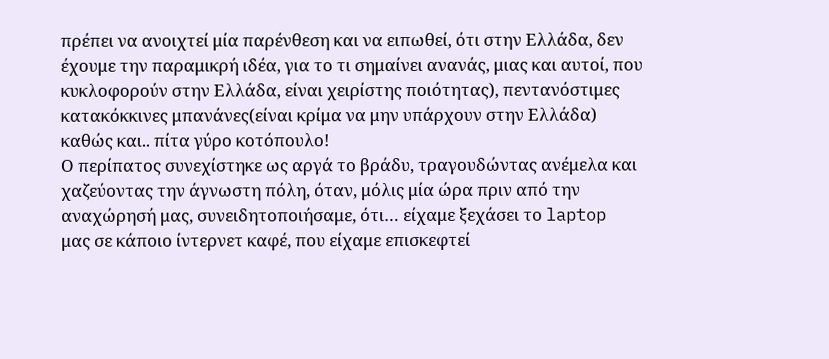πρέπει να ανοιχτεί μία παρένθεση και να ειπωθεί, ότι στην Ελλάδα, δεν έχουμε την παραμικρή ιδέα, για το τι σημαίνει ανανάς, μιας και αυτοί, που κυκλοφορούν στην Ελλάδα, είναι χειρίστης ποιότητας), πεντανόστιμες κατακόκκινες μπανάνες(είναι κρίμα να μην υπάρχουν στην Ελλάδα) καθώς και.. πίτα γύρο κοτόπουλο!
Ο περίπατος συνεχίστηκε ως αργά το βράδυ, τραγουδώντας ανέμελα και χαζεύοντας την άγνωστη πόλη, όταν, μόλις μία ώρα πριν από την αναχώρησή μας, συνειδητοποιήσαμε, ότι… είχαμε ξεχάσει το laptop μας σε κάποιο ίντερνετ καφέ, που είχαμε επισκεφτεί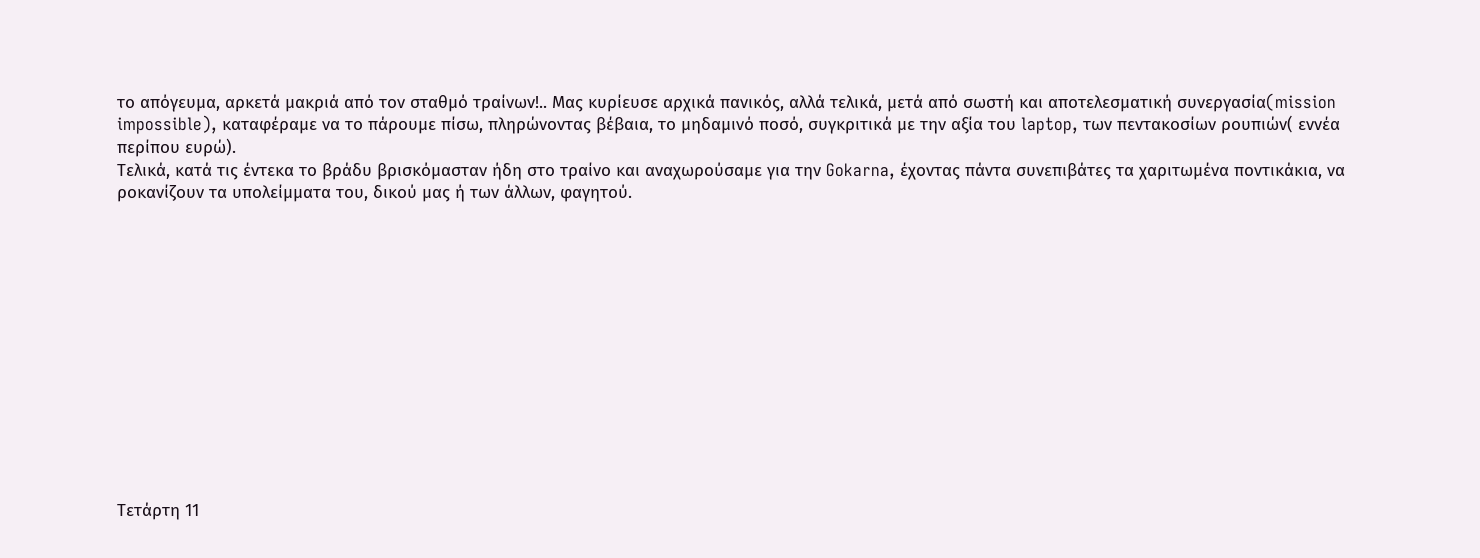το απόγευμα, αρκετά μακριά από τον σταθμό τραίνων!.. Μας κυρίευσε αρχικά πανικός, αλλά τελικά, μετά από σωστή και αποτελεσματική συνεργασία(mission impossible), καταφέραμε να το πάρουμε πίσω, πληρώνοντας βέβαια, το μηδαμινό ποσό, συγκριτικά με την αξία του laptop, των πεντακοσίων ρουπιών( εννέα περίπου ευρώ).
Τελικά, κατά τις έντεκα το βράδυ βρισκόμασταν ήδη στο τραίνο και αναχωρούσαμε για την Gokarna, έχοντας πάντα συνεπιβάτες τα χαριτωμένα ποντικάκια, να ροκανίζουν τα υπολείμματα του, δικού μας ή των άλλων, φαγητού.













Τετάρτη 11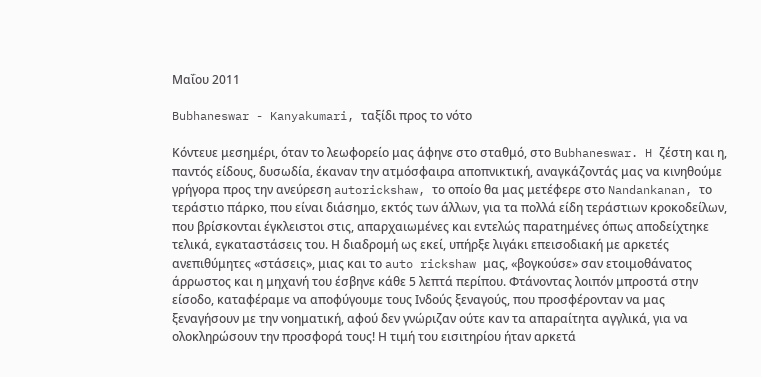Μαΐου 2011

Bubhaneswar - Kanyakumari, ταξίδι προς το νότο

Κόντευε μεσημέρι, όταν το λεωφορείο μας άφηνε στο σταθμό, στο Bubhaneswar. H ζέστη και η, παντός είδους, δυσωδία, έκαναν την ατμόσφαιρα αποπνικτική, αναγκάζοντάς μας να κινηθούμε γρήγορα προς την ανεύρεση autorickshaw, το οποίο θα μας μετέφερε στο Nandankanan, το τεράστιο πάρκο, που είναι διάσημο, εκτός των άλλων, για τα πολλά είδη τεράστιων κροκοδείλων, που βρίσκονται έγκλειστοι στις, απαρχαιωμένες και εντελώς παρατημένες όπως αποδείχτηκε τελικά, εγκαταστάσεις του. Η διαδρομή ως εκεί, υπήρξε λιγάκι επεισοδιακή με αρκετές ανεπιθύμητες «στάσεις», μιας και το auto rickshaw μας, «βογκούσε» σαν ετοιμοθάνατος άρρωστος και η μηχανή του έσβηνε κάθε 5 λεπτά περίπου. Φτάνοντας λοιπόν μπροστά στην είσοδο, καταφέραμε να αποφύγουμε τους Ινδούς ξεναγούς, που προσφέρονταν να μας ξεναγήσουν με την νοηματική, αφού δεν γνώριζαν ούτε καν τα απαραίτητα αγγλικά, για να ολοκληρώσουν την προσφορά τους! Η τιμή του εισιτηρίου ήταν αρκετά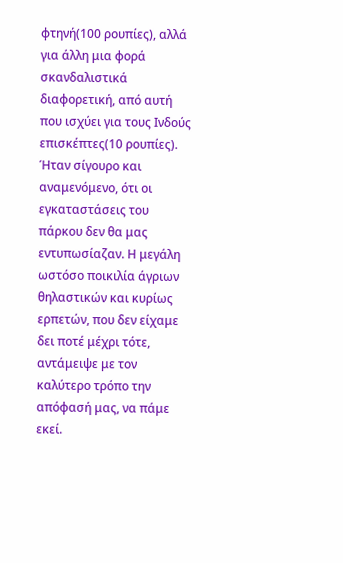φτηνή(100 ρουπίες), αλλά για άλλη μια φορά σκανδαλιστικά διαφορετική, από αυτή που ισχύει για τους Ινδούς επισκέπτες(10 ρουπίες).
Ήταν σίγουρο και αναμενόμενο, ότι οι εγκαταστάσεις του πάρκου δεν θα μας εντυπωσίαζαν. Η μεγάλη ωστόσο ποικιλία άγριων θηλαστικών και κυρίως ερπετών, που δεν είχαμε δει ποτέ μέχρι τότε, αντάμειψε με τον καλύτερο τρόπο την απόφασή μας, να πάμε εκεί.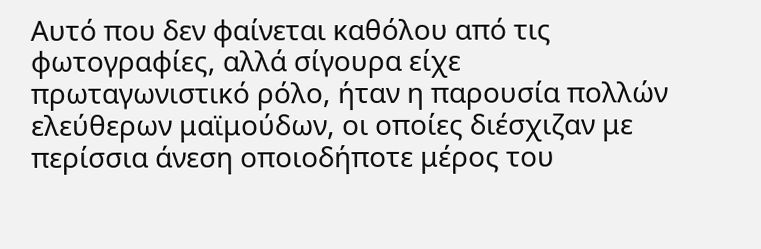Αυτό που δεν φαίνεται καθόλου από τις φωτογραφίες, αλλά σίγουρα είχε πρωταγωνιστικό ρόλο, ήταν η παρουσία πολλών ελεύθερων μαϊμούδων, οι οποίες διέσχιζαν με περίσσια άνεση οποιοδήποτε μέρος του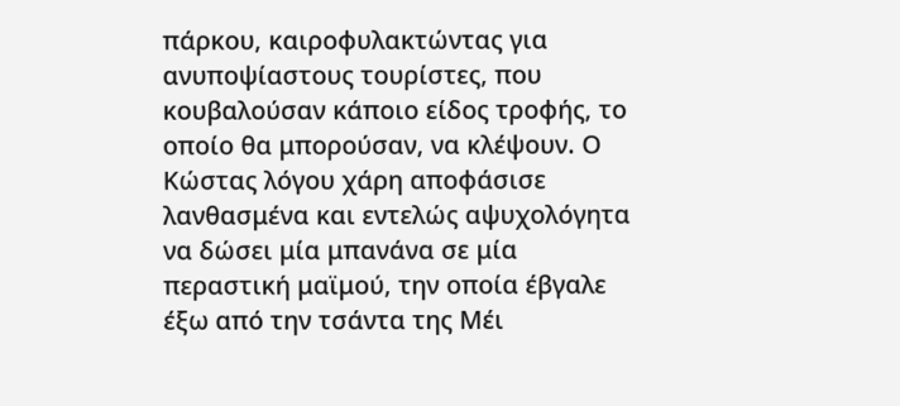πάρκου, καιροφυλακτώντας για ανυποψίαστους τουρίστες, που κουβαλούσαν κάποιο είδος τροφής, το οποίο θα μπορούσαν, να κλέψουν. Ο Κώστας λόγου χάρη αποφάσισε λανθασμένα και εντελώς αψυχολόγητα να δώσει μία μπανάνα σε μία περαστική μαϊμού, την οποία έβγαλε έξω από την τσάντα της Μέι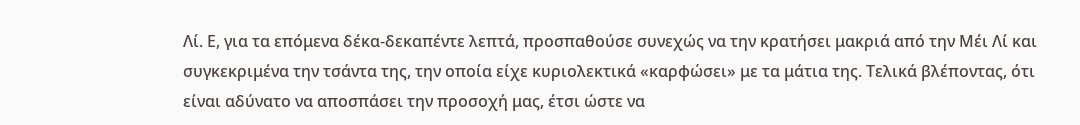Λί. Ε, για τα επόμενα δέκα-δεκαπέντε λεπτά, προσπαθούσε συνεχώς να την κρατήσει μακριά από την Μέι Λί και συγκεκριμένα την τσάντα της, την οποία είχε κυριολεκτικά «καρφώσει» με τα μάτια της. Τελικά βλέποντας, ότι είναι αδύνατο να αποσπάσει την προσοχή μας, έτσι ώστε να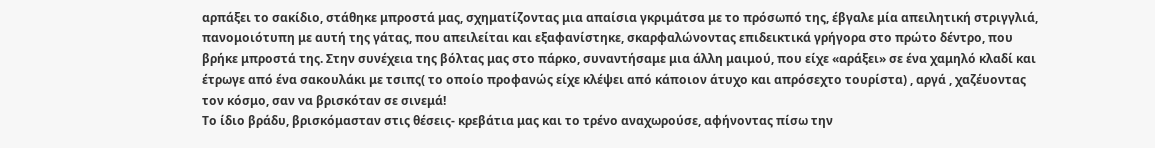αρπάξει το σακίδιο, στάθηκε μπροστά μας, σχηματίζοντας μια απαίσια γκριμάτσα με το πρόσωπό της, έβγαλε μία απειλητική στριγγλιά, πανομοιότυπη με αυτή της γάτας, που απειλείται και εξαφανίστηκε, σκαρφαλώνοντας επιδεικτικά γρήγορα στο πρώτο δέντρο, που βρήκε μπροστά της. Στην συνέχεια της βόλτας μας στο πάρκο, συναντήσαμε μια άλλη μαιμού, που είχε «αράξει» σε ένα χαμηλό κλαδί και έτρωγε από ένα σακουλάκι με τσιπς( το οποίο προφανώς είχε κλέψει από κάποιον άτυχο και απρόσεχτο τουρίστα) , αργά , χαζέυοντας τον κόσμο, σαν να βρισκόταν σε σινεμά!
Το ίδιο βράδυ, βρισκόμασταν στις θέσεις- κρεβάτια μας και το τρένο αναχωρούσε, αφήνοντας πίσω την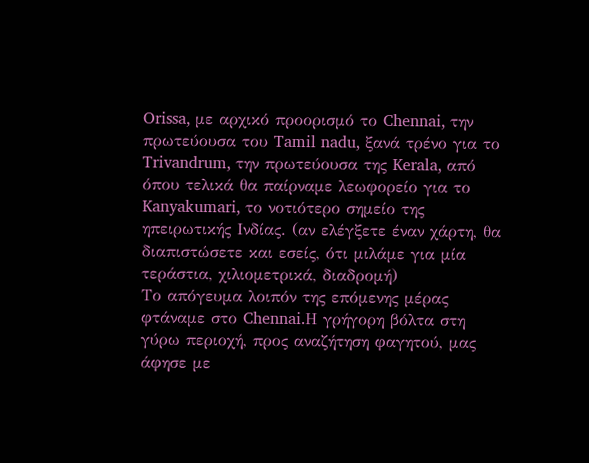Orissa, με αρχικό προορισμό το Chennai, την πρωτεύουσα του Tamil nadu, ξανά τρένο για το Trivandrum, την πρωτεύουσα της Kerala, από όπου τελικά θα παίρναμε λεωφορείο για το Kanyakumari, το νοτιότερο σημείο της ηπειρωτικής Ινδίας. (αν ελέγξετε έναν χάρτη, θα διαπιστώσετε και εσείς, ότι μιλάμε για μία τεράστια, χιλιομετρικά, διαδρομή)
Το απόγευμα λοιπόν της επόμενης μέρας φτάναμε στο Chennai.Η γρήγορη βόλτα στη γύρω περιοχή, προς αναζήτηση φαγητού, μας άφησε με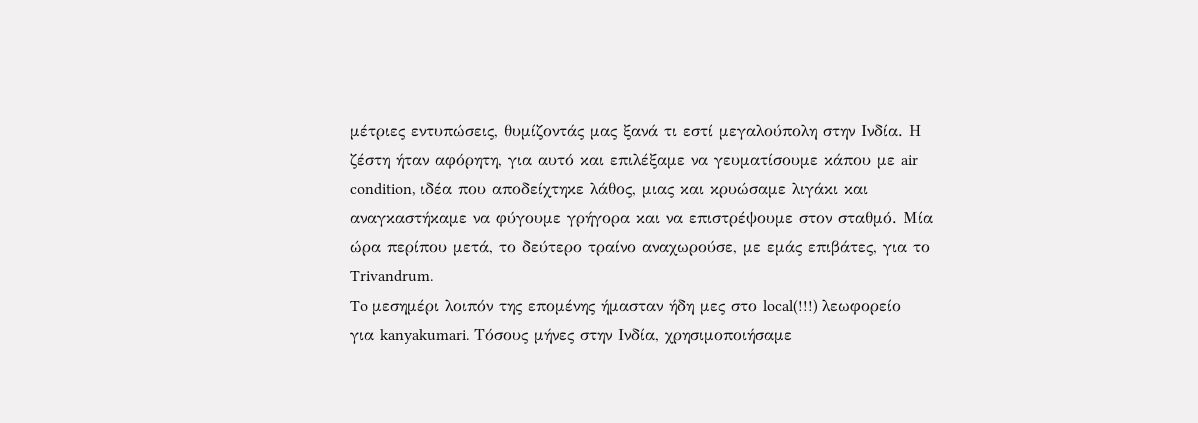μέτριες εντυπώσεις, θυμίζοντάς μας ξανά τι εστί μεγαλούπολη στην Ινδία. Η ζέστη ήταν αφόρητη, για αυτό και επιλέξαμε να γευματίσουμε κάπου με air condition, ιδέα που αποδείχτηκε λάθος, μιας και κρυώσαμε λιγάκι και αναγκαστήκαμε να φύγουμε γρήγορα και να επιστρέψουμε στον σταθμό. Μία ώρα περίπου μετά, το δεύτερο τραίνο αναχωρούσε, με εμάς επιβάτες, για το Trivandrum.
To μεσημέρι λοιπόν της επομένης ήμασταν ήδη μες στο local(!!!) λεωφορείο για kanyakumari. Τόσους μήνες στην Ινδία, χρησιμοποιήσαμε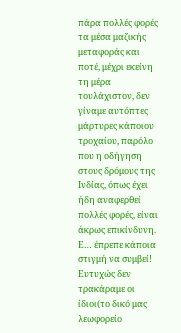πάρα πολλές φορές τα μέσα μαζικής μεταφοράς και ποτέ, μέχρι εκείνη τη μέρα τουλάχιστον, δεν γίναμε αυτόπτες μάρτυρες κάποιου τροχαίου, παρόλο που η οδήγηση στους δρόμους της Ινδίας, όπως έχει ήδη αναφερθεί πολλές φορές, είναι άκρως επικίνδυνη. Ε… έπρεπε κάποια στιγμή να συμβεί! Ευτυχώς δεν τρακάραμε οι ίδιοι(το δικό μας λεωφορείο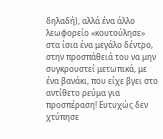δηλαδή), αλλά ένα άλλο λεωφορείο «κουτούλησε» στα ίσια ένα μεγάλο δέντρο, στην προσπάθειά του να μην συγκρουστεί μετωπικά, με ένα βανάκι, που είχε βγει στο αντίθετο ρεύμα για προσπέραση! Ευτυχώς δεν χτύπησε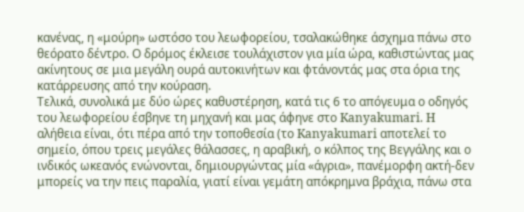κανένας, η «μούρη» ωστόσο του λεωφορείου, τσαλακώθηκε άσχημα πάνω στο θεόρατο δέντρο. Ο δρόμος έκλεισε τουλάχιστον για μία ώρα, καθιστώντας μας ακίνητους σε μια μεγάλη ουρά αυτοκινήτων και φτάνοντάς μας στα όρια της κατάρρευσης από την κούραση.
Τελικά, συνολικά με δύο ώρες καθυστέρηση, κατά τις 6 το απόγευμα ο οδηγός του λεωφορείου έσβηνε τη μηχανή και μας άφηνε στο Kanyakumari. H αλήθεια είναι, ότι πέρα από την τοποθεσία (το Kanyakumari αποτελεί το σημείο, όπου τρεις μεγάλες θάλασσες, η αραβική, ο κόλπος της Βεγγάλης και ο ινδικός ωκεανός ενώνονται, δημιουργώντας μία «άγρια», πανέμορφη ακτή-δεν μπορείς να την πεις παραλία, γιατί είναι γεμάτη απόκρημνα βράχια, πάνω στα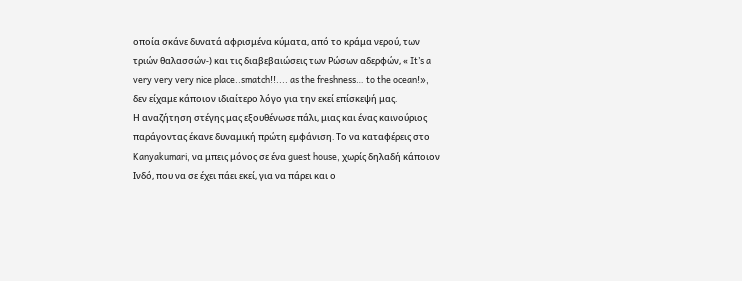οποία σκάνε δυνατά αφρισμένα κύματα, από το κράμα νερού, των τριών θαλασσών-) και τις διαβεβαιώσεις των Ρώσων αδερφών, « It’s a very very very nice place..smatch!!.... as the freshness… to the ocean!», δεν είχαμε κάποιον ιδιαίτερο λόγο για την εκεί επίσκεψή μας.
Η αναζήτηση στέγης μας εξουθένωσε πάλι, μιας και ένας καινούριος παράγοντας έκανε δυναμική πρώτη εμφάνιση. Το να καταφέρεις στο Kanyakumari, να μπεις μόνος σε ένα guest house, χωρίς δηλαδή κάποιον Ινδό, που να σε έχει πάει εκεί, για να πάρει και ο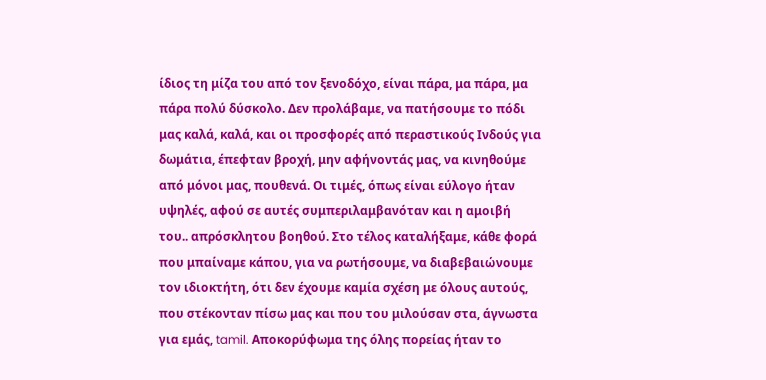ίδιος τη μίζα του από τον ξενοδόχο, είναι πάρα, μα πάρα, μα πάρα πολύ δύσκολο. Δεν προλάβαμε, να πατήσουμε το πόδι μας καλά, καλά, και οι προσφορές από περαστικούς Ινδούς για δωμάτια, έπεφταν βροχή, μην αφήνοντάς μας, να κινηθούμε από μόνοι μας, πουθενά. Οι τιμές, όπως είναι εύλογο ήταν υψηλές, αφού σε αυτές συμπεριλαμβανόταν και η αμοιβή του.. απρόσκλητου βοηθού. Στο τέλος καταλήξαμε, κάθε φορά που μπαίναμε κάπου, για να ρωτήσουμε, να διαβεβαιώνουμε τον ιδιοκτήτη, ότι δεν έχουμε καμία σχέση με όλους αυτούς, που στέκονταν πίσω μας και που του μιλούσαν στα, άγνωστα για εμάς, tamil. Αποκορύφωμα της όλης πορείας ήταν το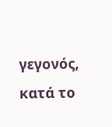γεγονός, κατά το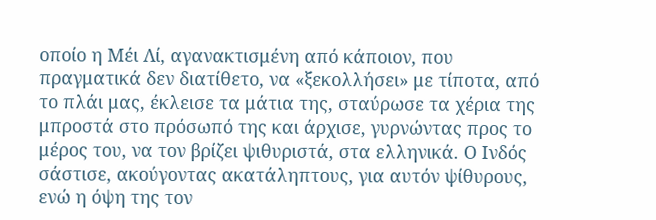οποίο η Μέι Λί, αγανακτισμένη από κάποιον, που πραγματικά δεν διατίθετο, να «ξεκολλήσει» με τίποτα, από το πλάι μας, έκλεισε τα μάτια της, σταύρωσε τα χέρια της μπροστά στο πρόσωπό της και άρχισε, γυρνώντας προς το μέρος του, να τον βρίζει ψιθυριστά, στα ελληνικά. Ο Ινδός σάστισε, ακούγοντας ακατάληπτους, για αυτόν ψίθυρους, ενώ η όψη της τον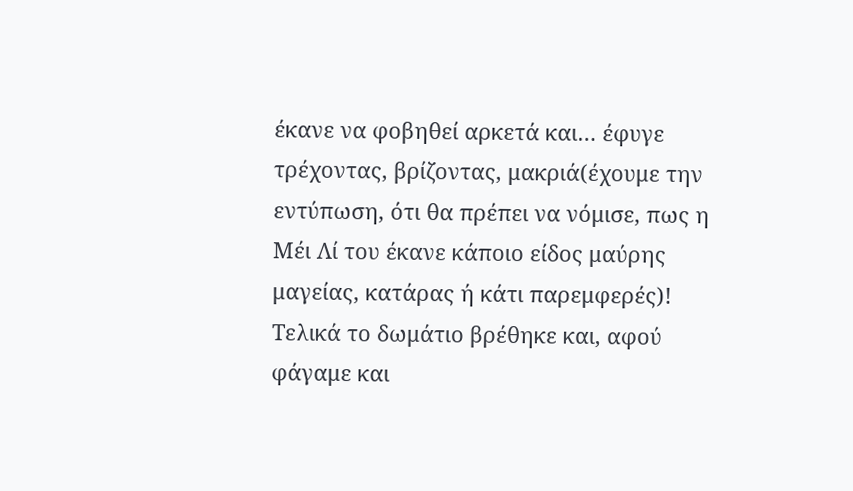έκανε να φοβηθεί αρκετά και… έφυγε τρέχοντας, βρίζοντας, μακριά(έχουμε την εντύπωση, ότι θα πρέπει να νόμισε, πως η Μέι Λί του έκανε κάποιο είδος μαύρης μαγείας, κατάρας ή κάτι παρεμφερές)! Τελικά το δωμάτιο βρέθηκε και, αφού φάγαμε και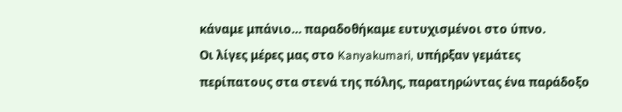κάναμε μπάνιο… παραδοθήκαμε ευτυχισμένοι στο ύπνο.
Οι λίγες μέρες μας στο Kanyakumari, υπήρξαν γεμάτες περίπατους στα στενά της πόλης, παρατηρώντας ένα παράδοξο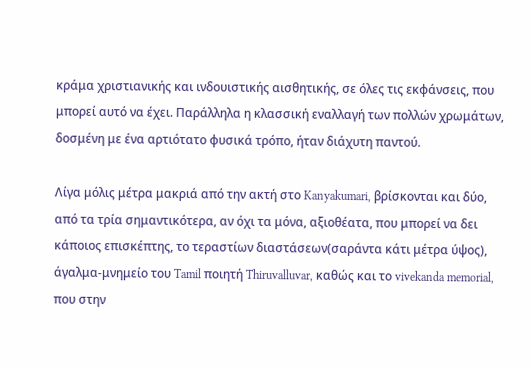κράμα χριστιανικής και ινδουιστικής αισθητικής, σε όλες τις εκφάνσεις, που μπορεί αυτό να έχει. Παράλληλα η κλασσική εναλλαγή των πολλών χρωμάτων, δοσμένη με ένα αρτιότατο φυσικά τρόπο, ήταν διάχυτη παντού.

Λίγα μόλις μέτρα μακριά από την ακτή στο Kanyakumari, βρίσκονται και δύο, από τα τρία σημαντικότερα, αν όχι τα μόνα, αξιοθέατα, που μπορεί να δει κάποιος επισκέπτης, το τεραστίων διαστάσεων(σαράντα κάτι μέτρα ύψος), άγαλμα-μνημείο του Tamil ποιητή Thiruvalluvar, καθώς και το vivekanda memorial, που στην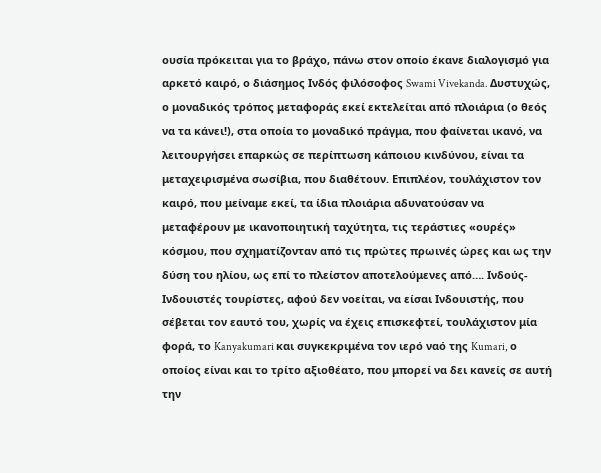ουσία πρόκειται για το βράχο, πάνω στον οποίο έκανε διαλογισμό για αρκετό καιρό, ο διάσημος Ινδός φιλόσοφος Swami Vivekanda. Δυστυχώς, ο μοναδικός τρόπος μεταφοράς εκεί εκτελείται από πλοιάρια (ο θεός να τα κάνει!), στα οποία το μοναδικό πράγμα, που φαίνεται ικανό, να λειτουργήσει επαρκώς σε περίπτωση κάποιου κινδύνου, είναι τα μεταχειρισμένα σωσίβια, που διαθέτουν. Επιπλέον, τουλάχιστον τον καιρό, που μείναμε εκεί, τα ίδια πλοιάρια αδυνατούσαν να μεταφέρουν με ικανοποιητική ταχύτητα, τις τεράστιες «ουρές» κόσμου, που σχηματίζονταν από τις πρώτες πρωινές ώρες και ως την δύση του ηλίου, ως επί το πλείστον αποτελούμενες από…. Ινδούς-Ινδουιστές τουρίστες, αφού δεν νοείται, να είσαι Ινδουιστής, που σέβεται τον εαυτό του, χωρίς να έχεις επισκεφτεί, τουλάχιστον μία φορά, το Kanyakumari και συγκεκριμένα τον ιερό ναό της Kumari, ο οποίος είναι και το τρίτο αξιοθέατο, που μπορεί να δει κανείς σε αυτή την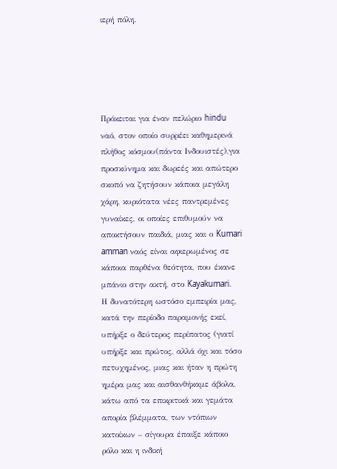ιερή πόλη.





Πρόκειται για έναν πελώριο hindu ναό, στον οποίο συρρέει καθημερινά πλήθος κόσμου(πάντα Ινδουιστές),για προσκύνημα και δωρεές και απώτερο σκοπό να ζητήσουν κάποια μεγάλη χάρη, κυριότατα νέες παντρεμένες γυναίκες, οι οποίες επιθυμούν να αποκτήσουν παιδιά, μιας και ο Kumari amman ναός είναι αφιερωμένος σε κάποια παρθένα θεότητα, που έκανε μπάνιο στην ακτή, στο Kayakumari.
Η δυνατότερη ωστόσο εμπειρία μας, κατά την περίοδο παραμονής εκεί, υπήρξε ο δεύτερος περίπατος (γιατί υπήρξε και πρώτος, αλλά όχι και τόσο πετυχημένος, μιας και ήταν η πρώτη ημέρα μας και αισθανθήκαμε άβολα, κάτω από τα επικριτικά και γεμάτα απορία βλέμματα, των ντόπιων κατοίκων – σίγουρα έπαιξε κάποιο ρόλο και η ινδική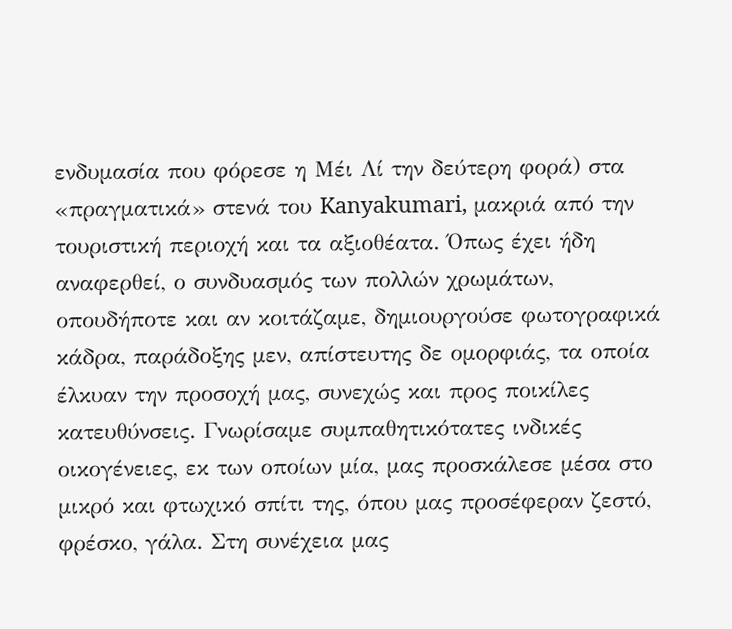ενδυμασία που φόρεσε η Μέι Λί την δεύτερη φορά) στα «πραγματικά» στενά του Kanyakumari, μακριά από την τουριστική περιοχή και τα αξιοθέατα. Όπως έχει ήδη αναφερθεί, ο συνδυασμός των πολλών χρωμάτων, οπουδήποτε και αν κοιτάζαμε, δημιουργούσε φωτογραφικά κάδρα, παράδοξης μεν, απίστευτης δε ομορφιάς, τα οποία έλκυαν την προσοχή μας, συνεχώς και προς ποικίλες κατευθύνσεις. Γνωρίσαμε συμπαθητικότατες ινδικές οικογένειες, εκ των οποίων μία, μας προσκάλεσε μέσα στο μικρό και φτωχικό σπίτι της, όπου μας προσέφεραν ζεστό, φρέσκο, γάλα. Στη συνέχεια μας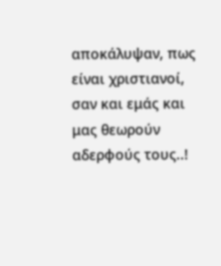αποκάλυψαν, πως είναι χριστιανοί, σαν και εμάς και μας θεωρούν αδερφούς τους..!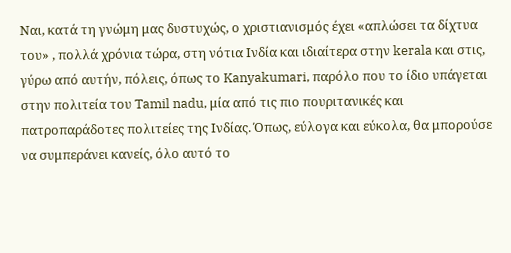Ναι, κατά τη γνώμη μας δυστυχώς, ο χριστιανισμός έχει «απλώσει τα δίχτυα του» , πολλά χρόνια τώρα, στη νότια Ινδία και ιδιαίτερα στην kerala και στις, γύρω από αυτήν, πόλεις, όπως το Kanyakumari, παρόλο που το ίδιο υπάγεται στην πολιτεία του Tamil nadu, μία από τις πιο πουριτανικές και πατροπαράδοτες πολιτείες της Ινδίας. Όπως, εύλογα και εύκολα, θα μπορούσε να συμπεράνει κανείς, όλο αυτό το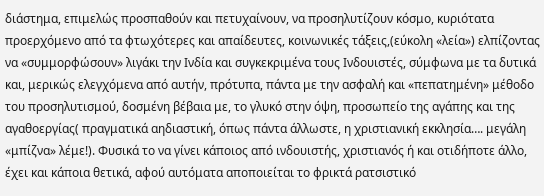διάστημα, επιμελώς προσπαθούν και πετυχαίνουν, να προσηλυτίζουν κόσμο, κυριότατα προερχόμενο από τα φτωχότερες και απαίδευτες, κοινωνικές τάξεις,(εύκολη «λεία») ελπίζοντας να «συμμορφώσουν» λιγάκι την Ινδία και συγκεκριμένα τους Ινδουιστές, σύμφωνα με τα δυτικά και, μερικώς ελεγχόμενα από αυτήν, πρότυπα, πάντα με την ασφαλή και «πεπατημένη» μέθοδο του προσηλυτισμού, δοσμένη βέβαια με, το γλυκό στην όψη, προσωπείο της αγάπης και της αγαθοεργίας( πραγματικά αηδιαστική, όπως πάντα άλλωστε, η χριστιανική εκκλησία…. μεγάλη «μπίζνα» λέμε!). Φυσικά το να γίνει κάποιος από ινδουιστής, χριστιανός ή και οτιδήποτε άλλο, έχει και κάποια θετικά, αφού αυτόματα αποποιείται το φρικτά ρατσιστικό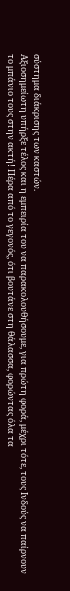σύστημα διάκρισης των καστών.
Αξιοσημείωτη υπήρξε τέλος και η εμπειρία του να παρακολουθήσουμε, για πρώτη φορά, μέχρι τότε, τους Ινδούς να παίρνουν το μπάνιο τους στην ακτή! Πέρα από το γεγονός, ότι βουτάνε στη θάλασσα, φορώντας όλα τα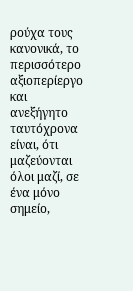ρούχα τους κανονικά, το περισσότερο αξιοπερίεργο και ανεξήγητο ταυτόχρονα είναι, ότι μαζεύονται όλοι μαζί, σε ένα μόνο σημείο,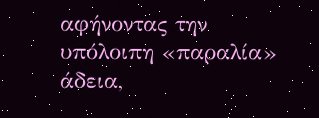αφήνοντας την υπόλοιπη «παραλία» άδεια,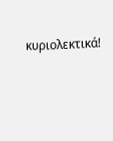κυριολεκτικά!